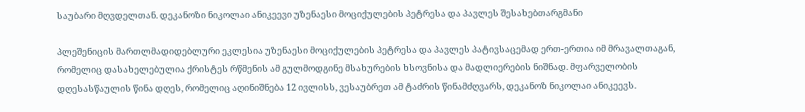საუბარი მღვდელთან. დეკანოზი ნიკოლაი ანიკეევი უზენაესი მოციქულების პეტრესა და პავლეს შესახებთარგმანი

პლეშენიცის მართლმადიდებლური ეკლესია უზენაესი მოციქულების პეტრესა და პავლეს პატივსაცემად ერთ-ერთია იმ მრავალთაგან, რომელიც დასახელებულია ქრისტეს რწმენის ამ გულმოდგინე მსახურების ხსოვნისა და მადლიერების ნიშნად. მფარველობის დღესასწაულის წინა დღეს, რომელიც აღინიშნება 12 ივლისს, ვესაუბრეთ ამ ტაძრის წინამძღვარს, დეკანოზ ნიკოლაი ანიკეევს.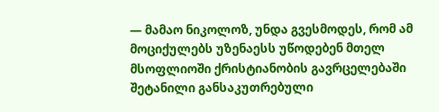— მამაო ნიკოლოზ, უნდა გვესმოდეს, რომ ამ მოციქულებს უზენაესს უწოდებენ მთელ მსოფლიოში ქრისტიანობის გავრცელებაში შეტანილი განსაკუთრებული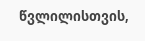წვლილისთვის,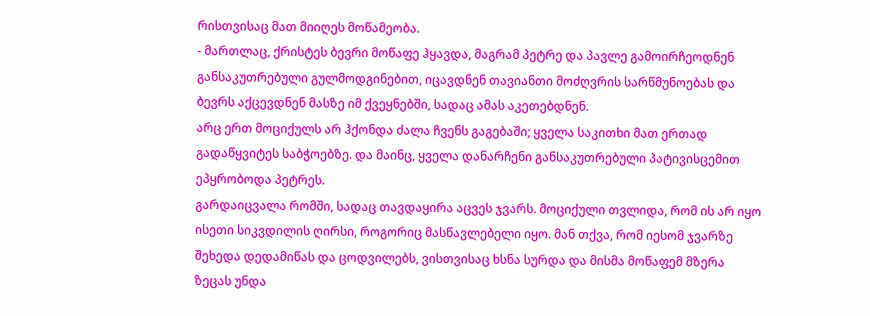რისთვისაც მათ მიიღეს მოწამეობა.
- მართლაც, ქრისტეს ბევრი მოწაფე ჰყავდა, მაგრამ პეტრე და პავლე გამოირჩეოდნენ განსაკუთრებული გულმოდგინებით, იცავდნენ თავიანთი მოძღვრის სარწმუნოებას და ბევრს აქცევდნენ მასზე იმ ქვეყნებში, სადაც ამას აკეთებდნენ.
არც ერთ მოციქულს არ ჰქონდა ძალა ჩვენს გაგებაში; ყველა საკითხი მათ ერთად გადაწყვიტეს საბჭოებზე. და მაინც, ყველა დანარჩენი განსაკუთრებული პატივისცემით ეპყრობოდა პეტრეს.
გარდაიცვალა რომში, სადაც თავდაყირა აცვეს ჯვარს. მოციქული თვლიდა, რომ ის არ იყო ისეთი სიკვდილის ღირსი, როგორიც მასწავლებელი იყო. მან თქვა, რომ იესომ ჯვარზე შეხედა დედამიწას და ცოდვილებს, ვისთვისაც ხსნა სურდა და მისმა მოწაფემ მზერა ზეცას უნდა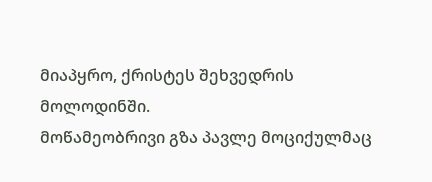მიაპყრო, ქრისტეს შეხვედრის მოლოდინში.
მოწამეობრივი გზა პავლე მოციქულმაც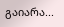გაიარა...